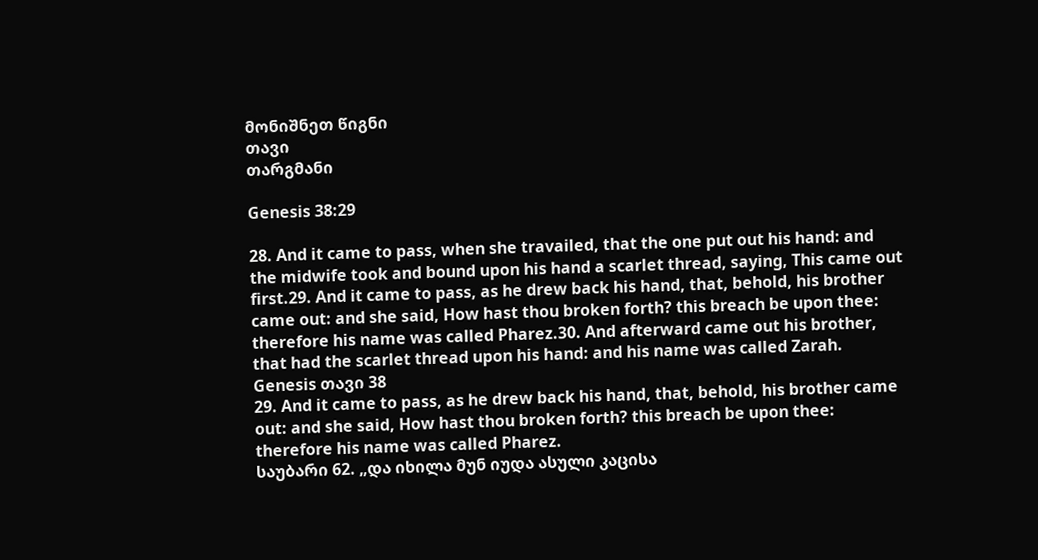მონიშნეთ წიგნი
თავი
თარგმანი

Genesis 38:29

28. And it came to pass, when she travailed, that the one put out his hand: and the midwife took and bound upon his hand a scarlet thread, saying, This came out first.29. And it came to pass, as he drew back his hand, that, behold, his brother came out: and she said, How hast thou broken forth? this breach be upon thee: therefore his name was called Pharez.30. And afterward came out his brother, that had the scarlet thread upon his hand: and his name was called Zarah.
Genesis თავი 38
29. And it came to pass, as he drew back his hand, that, behold, his brother came out: and she said, How hast thou broken forth? this breach be upon thee: therefore his name was called Pharez.
საუბარი 62. „და იხილა მუნ იუდა ასული კაცისა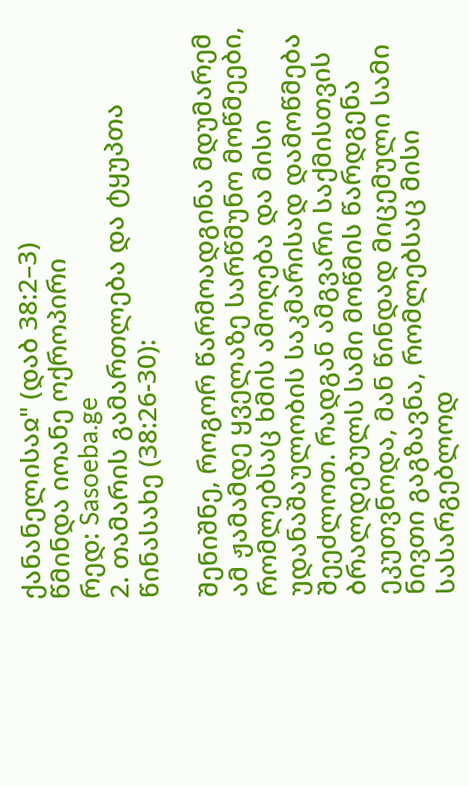ქანანელისაჲ" (დაბ 38:2–3)
წმინდა იოანე ოქროპირი
რედ: Sasoeba.ge
2. თამარის გამართლება და ტყუპთა წინასახე (38:26-30):

შენიშნე, როგორ წარმოადგინა მდუმარემ ამ ჟამამდე ყველაზე სარწმუნო მოწმეები, რომლებსაც ხმის ამოღება და მისი უდანაშაულობის საკმარისად დამოწმება შეეძლოთ. რადგან ამგვარი საქმისთვის ბრალდებულს სამი მოწმის წარდგენა ეკუთვნოდა, მან წინდად მიცემული სამი ნივთი გაგზავნა, რომლებსაც მისი სასარგებლოდ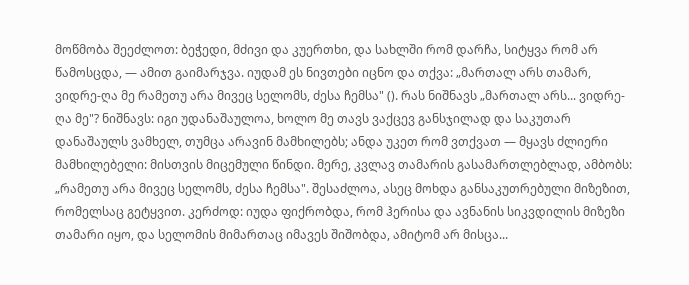მოწმობა შეეძლოთ: ბეჭედი, მძივი და კუერთხი, და სახლში რომ დარჩა, სიტყვა რომ არ წამოსცდა, — ამით გაიმარჯვა. იუდამ ეს ნივთები იცნო და თქვა: „მართალ არს თამარ, ვიდრე-ღა მე რამეთუ არა მივეც სელომს, ძესა ჩემსა" (). რას ნიშნავს „მართალ არს... ვიდრე-ღა მე"? ნიშნავს: იგი უდანაშაულოა, ხოლო მე თავს ვაქცევ განსჯილად და საკუთარ დანაშაულს ვამხელ, თუმცა არავინ მამხილებს; ანდა უკეთ რომ ვთქვათ — მყავს ძლიერი მამხილებელი: მისთვის მიცემული წინდი. მერე, კვლავ თამარის გასამართლებლად, ამბობს: „რამეთუ არა მივეც სელომს, ძესა ჩემსა". შესაძლოა, ასეც მოხდა განსაკუთრებული მიზეზით, რომელსაც გეტყვით. კერძოდ: იუდა ფიქრობდა, რომ ჰერისა და ავნანის სიკვდილის მიზეზი თამარი იყო, და სელომის მიმართაც იმავეს შიშობდა, ამიტომ არ მისცა...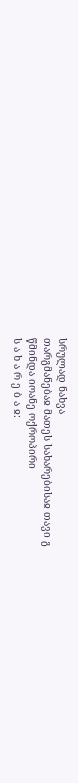სრულად ნახვა
თარგმანებაჲ მათეს სახარებისაჲ თავი გ
წმინდა იოანე ოქროპირი
ს ა ხ ა რ ე ბ ა ჲ: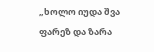„ხოლო იუდა შვა ფარეზ და ზარა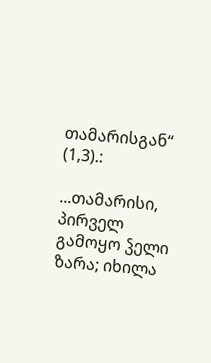თამარისგან“ (1,3).:

...თამარისი, პირველ გამოყო ჴელი ზარა; იხილა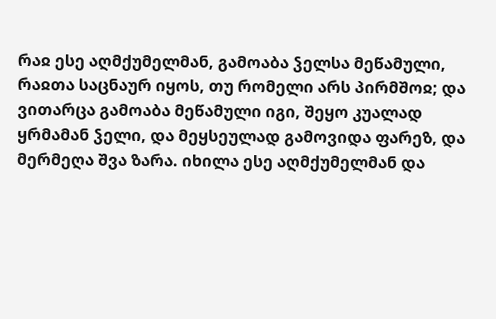რაჲ ესე აღმქუმელმან, გამოაბა ჴელსა მეწამული, რაჲთა საცნაურ იყოს, თუ რომელი არს პირმშოჲ; და ვითარცა გამოაბა მეწამული იგი, შეყო კუალად ყრმამან ჴელი, და მეყსეულად გამოვიდა ფარეზ, და მერმეღა შვა ზარა. იხილა ესე აღმქუმელმან და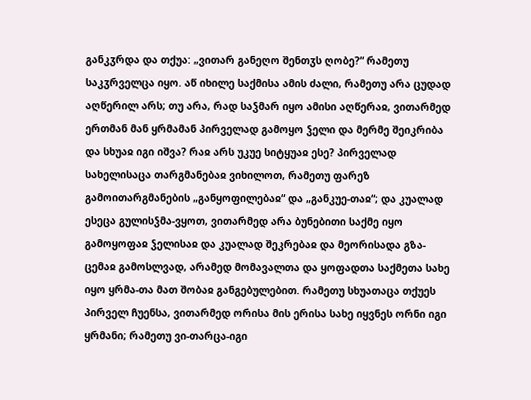განკჳრდა და თქუა: „ვითარ განეღო შენთჳს ღობე?“ რამეთუ საკჳრველცა იყო. აწ იხილე საქმისა ამის ძალი, რამეთუ არა ცუდად აღწერილ არს; თუ არა, რად საჴმარ იყო ამისი აღწერაჲ, ვითარმედ ერთმან მან ყრმამან პირველად გამოყო ჴელი და მერმე შეიკრიბა და სხუაჲ იგი იშვა? რაჲ არს უკუე სიტყუაჲ ესე? პირველად სახელისაცა თარგმანებაჲ ვიხილოთ, რამეთუ ფარეზ გამოითარგმანების „განყოფილებაჲ“ და „განკუე-თაჲ“; და კუალად ესეცა გულისჴმა-ვყოთ, ვითარმედ არა ბუნებითი საქმე იყო გამოყოფაჲ ჴელისაჲ და კუალად შეკრებაჲ და მეორისადა გზა-ცემაჲ გამოსლვად, არამედ მომავალთა და ყოფადთა საქმეთა სახე იყო ყრმა-თა მათ შობაჲ განგებულებით. რამეთუ სხუათაცა თქუეს პირველ ჩუენსა, ვითარმედ ორისა მის ერისა სახე იყვნეს ორნი იგი ყრმანი; რამეთუ ვი-თარცა-იგი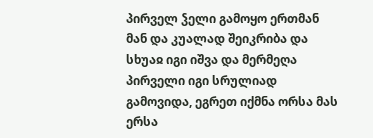პირველ ჴელი გამოყო ერთმან მან და კუალად შეიკრიბა და სხუაჲ იგი იშვა და მერმეღა პირველი იგი სრულიად გამოვიდა, ეგრეთ იქმნა ორსა მას ერსა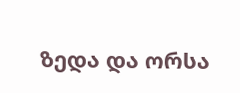ზედა და ორსა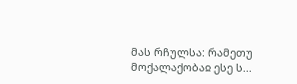მას რჩულსა: რამეთუ მოქალაქობაჲ ესე ს...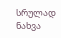სრულად ნახვა